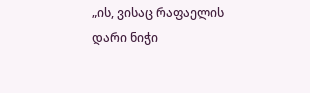„ის, ვისაც რაფაელის დარი ნიჭი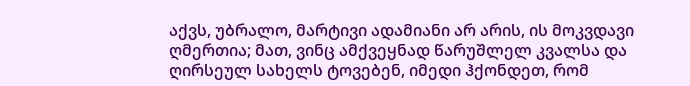აქვს, უბრალო, მარტივი ადამიანი არ არის, ის მოკვდავი ღმერთია; მათ, ვინც ამქვეყნად წარუშლელ კვალსა და ღირსეულ სახელს ტოვებენ, იმედი ჰქონდეთ, რომ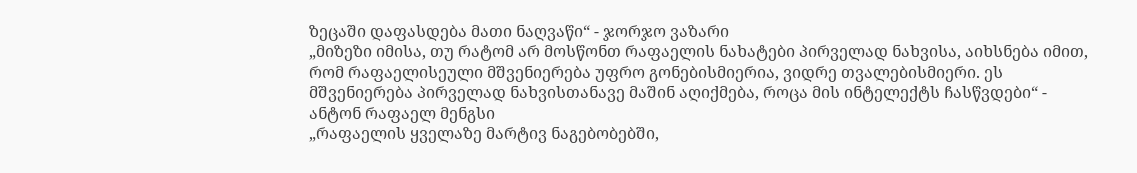ზეცაში დაფასდება მათი ნაღვაწი“ - ჯორჯო ვაზარი
„მიზეზი იმისა, თუ რატომ არ მოსწონთ რაფაელის ნახატები პირველად ნახვისა, აიხსნება იმით, რომ რაფაელისეული მშვენიერება უფრო გონებისმიერია, ვიდრე თვალებისმიერი. ეს მშვენიერება პირველად ნახვისთანავე მაშინ აღიქმება, როცა მის ინტელექტს ჩასწვდები“ - ანტონ რაფაელ მენგსი
„რაფაელის ყველაზე მარტივ ნაგებობებში,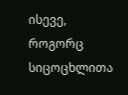ისევე, როგორც სიცოცხლითა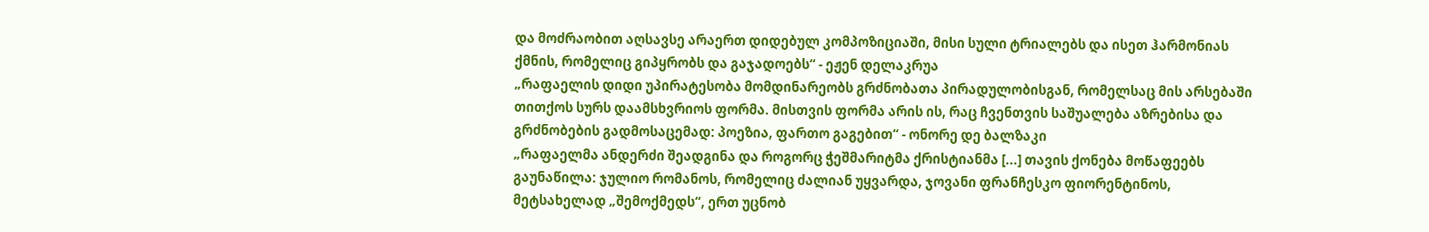და მოძრაობით აღსავსე არაერთ დიდებულ კომპოზიციაში, მისი სული ტრიალებს და ისეთ ჰარმონიას ქმნის, რომელიც გიპყრობს და გაჯადოებს“ - ეჟენ დელაკრუა
„რაფაელის დიდი უპირატესობა მომდინარეობს გრძნობათა პირადულობისგან, რომელსაც მის არსებაში თითქოს სურს დაამსხვრიოს ფორმა. მისთვის ფორმა არის ის, რაც ჩვენთვის საშუალება აზრებისა და გრძნობების გადმოსაცემად: პოეზია, ფართო გაგებით“ - ონორე დე ბალზაკი
„რაფაელმა ანდერძი შეადგინა და როგორც ჭეშმარიტმა ქრისტიანმა [...] თავის ქონება მოწაფეებს გაუნაწილა: ჯულიო რომანოს, რომელიც ძალიან უყვარდა, ჯოვანი ფრანჩესკო ფიორენტინოს, მეტსახელად „შემოქმედს“, ერთ უცნობ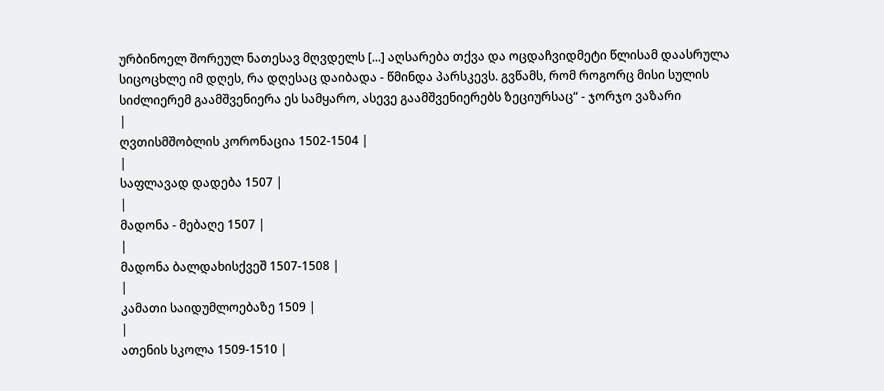ურბინოელ შორეულ ნათესავ მღვდელს [...] აღსარება თქვა და ოცდაჩვიდმეტი წლისამ დაასრულა სიცოცხლე იმ დღეს, რა დღესაც დაიბადა - წმინდა პარსკევს. გვწამს, რომ როგორც მისი სულის სიძლიერემ გაამშვენიერა ეს სამყარო, ასევე გაამშვენიერებს ზეციურსაც“ - ჯორჯო ვაზარი
|
ღვთისმშობლის კორონაცია 1502-1504 |
|
საფლავად დადება 1507 |
|
მადონა - მებაღე 1507 |
|
მადონა ბალდახისქვეშ 1507-1508 |
|
კამათი საიდუმლოებაზე 1509 |
|
ათენის სკოლა 1509-1510 |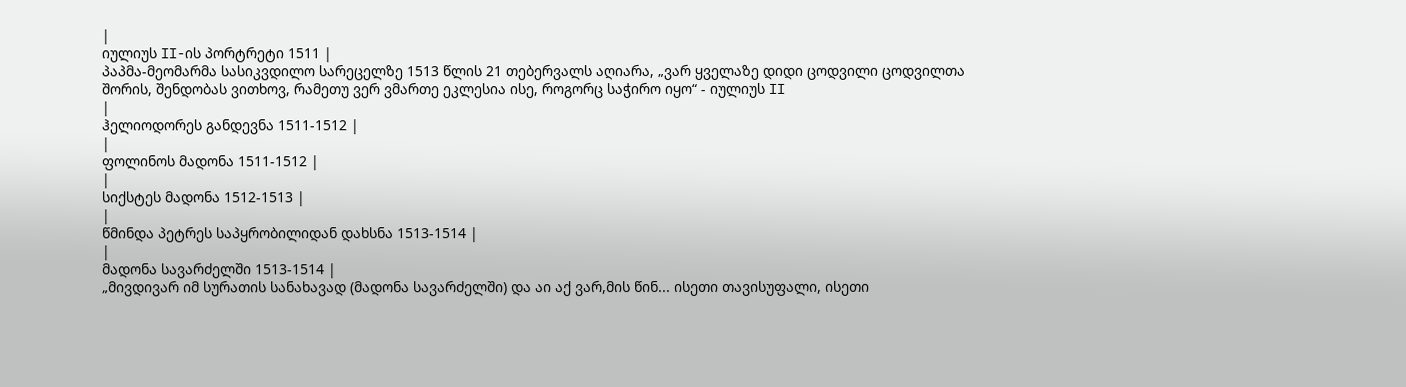|
იულიუს II-ის პორტრეტი 1511 |
პაპმა-მეომარმა სასიკვდილო სარეცელზე 1513 წლის 21 თებერვალს აღიარა, „ვარ ყველაზე დიდი ცოდვილი ცოდვილთა შორის, შენდობას ვითხოვ, რამეთუ ვერ ვმართე ეკლესია ისე, როგორც საჭირო იყო“ - იულიუს II
|
ჰელიოდორეს განდევნა 1511-1512 |
|
ფოლინოს მადონა 1511-1512 |
|
სიქსტეს მადონა 1512-1513 |
|
წმინდა პეტრეს საპყრობილიდან დახსნა 1513-1514 |
|
მადონა სავარძელში 1513-1514 |
„მივდივარ იმ სურათის სანახავად (მადონა სავარძელში) და აი აქ ვარ,მის წინ... ისეთი თავისუფალი, ისეთი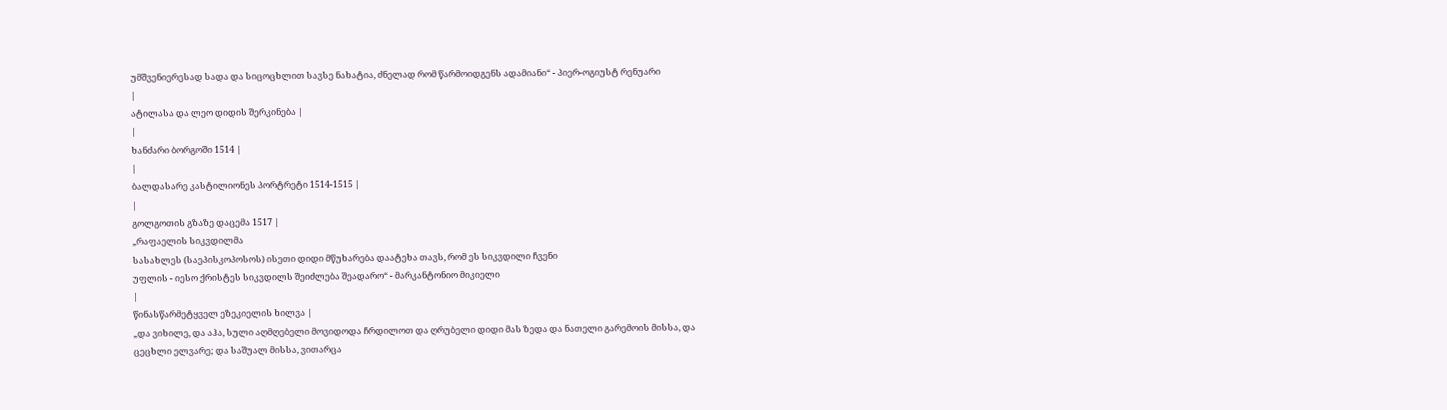უმშვენიერესად სადა და სიცოცხლით სავსე ნახატია, ძნელად რომ წარმოიდგენს ადამიანი“ - პიერ-ოგიუსტ რენუარი
|
ატილასა და ლეო დიდის შერკინება |
|
ხანძარი ბორგოში 1514 |
|
ბალდასარე კასტილიონეს პორტრეტი 1514-1515 |
|
გოლგოთის გზაზე დაცემა 1517 |
„რაფაელის სიკვდილმა
სასახლეს (საეპისკოპოსოს) ისეთი დიდი მწუხარება დაატეხა თავს, რომ ეს სიკვდილი ჩვენი
უფლის - იესო ქრისტეს სიკვდილს შეიძლება შეადარო“ - მარკანტონიო მიკიელი
|
წინასწარმეტყველ ეზეკიელის ხილვა |
„და ვიხილე, და აჰა, სული აღმღებელი მოვიდოდა ჩრდილოთ და ღრუბელი დიდი მას ზედა და ნათელი გარემოის მისსა, და ცეცხლი ელვარე; და საშუალ მისსა, ვითარცა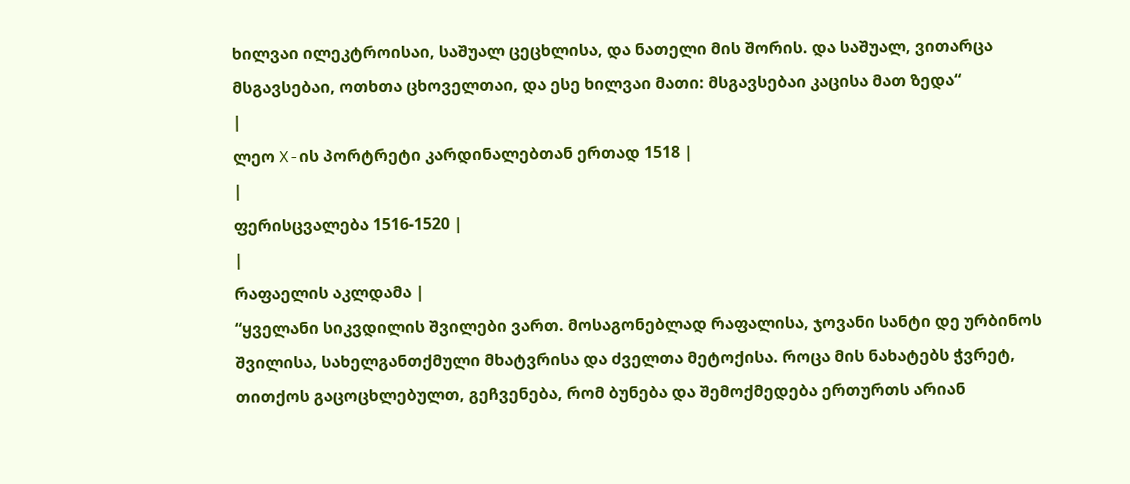ხილვაი ილეკტროისაი, საშუალ ცეცხლისა, და ნათელი მის შორის. და საშუალ, ვითარცა მსგავსებაი, ოთხთა ცხოველთაი, და ესე ხილვაი მათი: მსგავსებაი კაცისა მათ ზედა“
|
ლეო X-ის პორტრეტი კარდინალებთან ერთად 1518 |
|
ფერისცვალება 1516-1520 |
|
რაფაელის აკლდამა |
“ყველანი სიკვდილის შვილები ვართ. მოსაგონებლად რაფალისა, ჯოვანი სანტი დე ურბინოს შვილისა, სახელგანთქმული მხატვრისა და ძველთა მეტოქისა. როცა მის ნახატებს ჭვრეტ, თითქოს გაცოცხლებულთ, გეჩვენება, რომ ბუნება და შემოქმედება ერთურთს არიან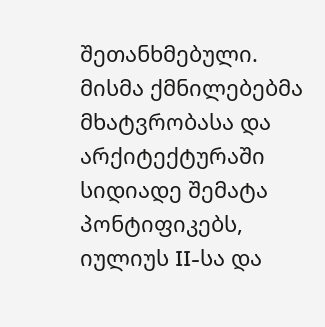შეთანხმებული. მისმა ქმნილებებმა მხატვრობასა და არქიტექტურაში სიდიადე შემატა პონტიფიკებს, იულიუს II-სა და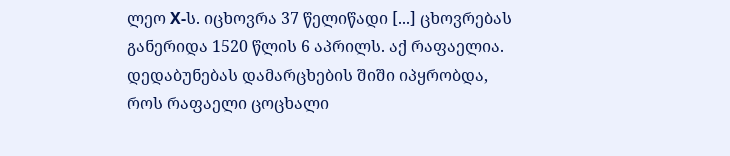ლეო X-ს. იცხოვრა 37 წელიწადი [...] ცხოვრებას განერიდა 1520 წლის 6 აპრილს. აქ რაფაელია. დედაბუნებას დამარცხების შიში იპყრობდა, როს რაფაელი ცოცხალი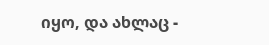იყო, და ახლაც -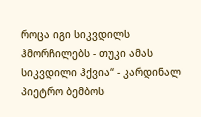როცა იგი სიკვდილს ჰმორჩილებს - თუკი ამას სიკვდილი ჰქვია“ - კარდინალ პიეტრო ბემბოს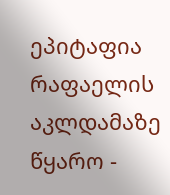ეპიტაფია რაფაელის აკლდამაზე
წყარო -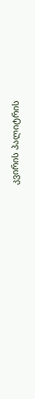კვირის პალიტრის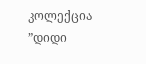კოლექცია ”დიდი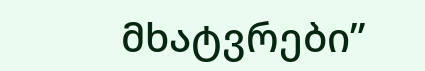მხატვრები”